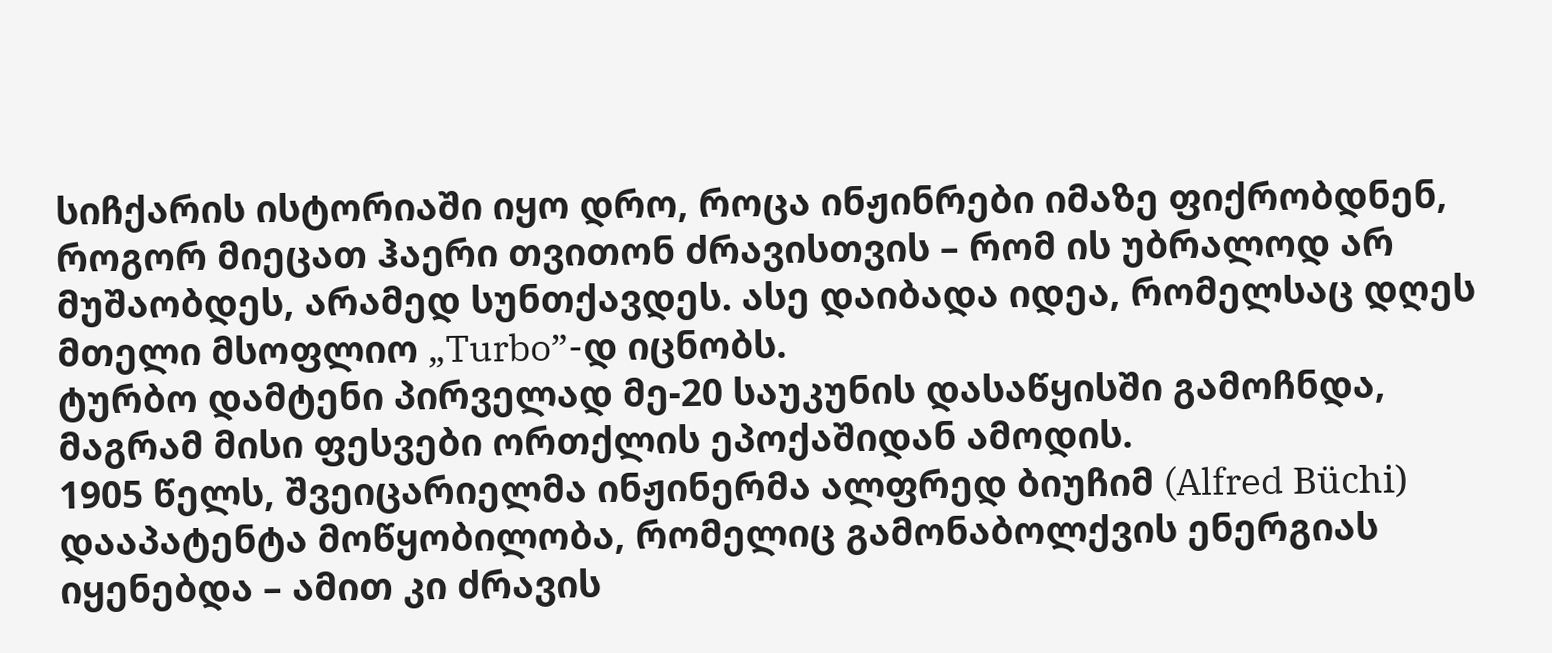სიჩქარის ისტორიაში იყო დრო, როცა ინჟინრები იმაზე ფიქრობდნენ, როგორ მიეცათ ჰაერი თვითონ ძრავისთვის – რომ ის უბრალოდ არ მუშაობდეს, არამედ სუნთქავდეს. ასე დაიბადა იდეა, რომელსაც დღეს მთელი მსოფლიო „Turbo”-დ იცნობს.
ტურბო დამტენი პირველად მე-20 საუკუნის დასაწყისში გამოჩნდა, მაგრამ მისი ფესვები ორთქლის ეპოქაშიდან ამოდის.
1905 წელს, შვეიცარიელმა ინჟინერმა ალფრედ ბიუჩიმ (Alfred Büchi) დააპატენტა მოწყობილობა, რომელიც გამონაბოლქვის ენერგიას იყენებდა – ამით კი ძრავის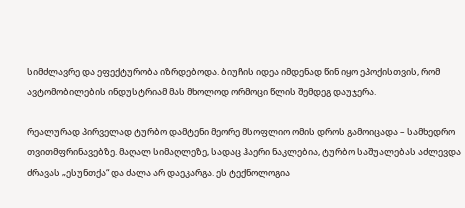სიმძლავრე და ეფექტურობა იზრდებოდა. ბიუჩის იდეა იმდენად წინ იყო ეპოქისთვის, რომ ავტომობილების ინდუსტრიამ მას მხოლოდ ორმოცი წლის შემდეგ დაუჯერა.

რეალურად პირველად ტურბო დამტენი მეორე მსოფლიო ომის დროს გამოიცადა – სამხედრო თვითმფრინავებზე. მაღალ სიმაღლეზე, სადაც ჰაერი ნაკლებია, ტურბო საშუალებას აძლევდა ძრავას „ესუნთქა“ და ძალა არ დაეკარგა. ეს ტექნოლოგია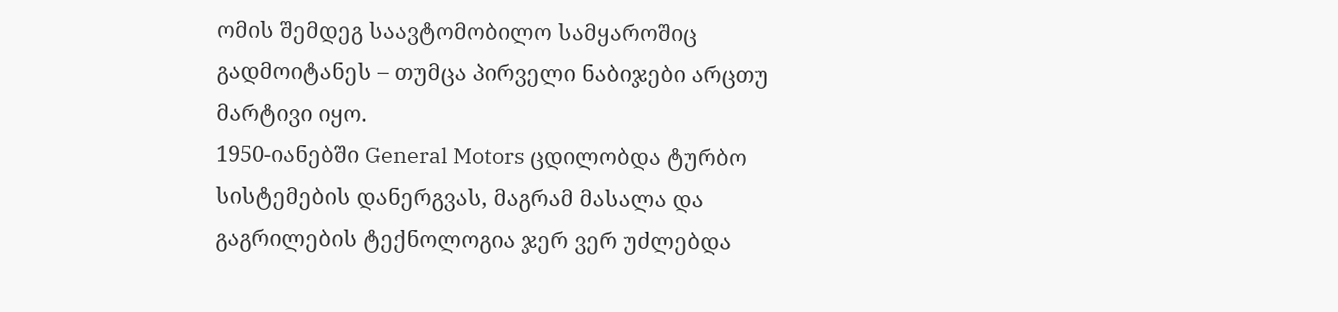ომის შემდეგ საავტომობილო სამყაროშიც გადმოიტანეს – თუმცა პირველი ნაბიჯები არცთუ მარტივი იყო.
1950-იანებში General Motors ცდილობდა ტურბო სისტემების დანერგვას, მაგრამ მასალა და გაგრილების ტექნოლოგია ჯერ ვერ უძლებდა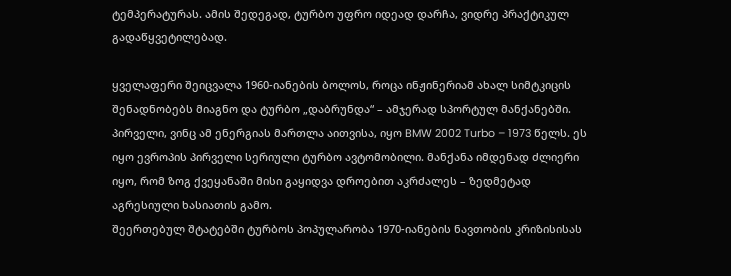ტემპერატურას. ამის შედეგად, ტურბო უფრო იდეად დარჩა, ვიდრე პრაქტიკულ გადაწყვეტილებად.

ყველაფერი შეიცვალა 1960-იანების ბოლოს, როცა ინჟინერიამ ახალ სიმტკიცის შენადნობებს მიაგნო და ტურბო „დაბრუნდა“ – ამჯერად სპორტულ მანქანებში.
პირველი, ვინც ამ ენერგიას მართლა აითვისა, იყო BMW 2002 Turbo – 1973 წელს. ეს იყო ევროპის პირველი სერიული ტურბო ავტომობილი. მანქანა იმდენად ძლიერი იყო, რომ ზოგ ქვეყანაში მისი გაყიდვა დროებით აკრძალეს – ზედმეტად აგრესიული ხასიათის გამო.
შეერთებულ შტატებში ტურბოს პოპულარობა 1970-იანების ნავთობის კრიზისისას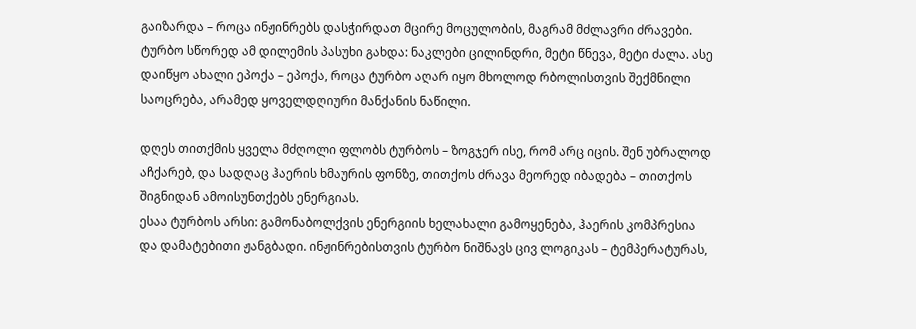გაიზარდა – როცა ინჟინრებს დასჭირდათ მცირე მოცულობის, მაგრამ მძლავრი ძრავები. ტურბო სწორედ ამ დილემის პასუხი გახდა: ნაკლები ცილინდრი, მეტი წნევა, მეტი ძალა. ასე დაიწყო ახალი ეპოქა – ეპოქა, როცა ტურბო აღარ იყო მხოლოდ რბოლისთვის შექმნილი საოცრება, არამედ ყოველდღიური მანქანის ნაწილი.

დღეს თითქმის ყველა მძღოლი ფლობს ტურბოს – ზოგჯერ ისე, რომ არც იცის. შენ უბრალოდ აჩქარებ, და სადღაც ჰაერის ხმაურის ფონზე, თითქოს ძრავა მეორედ იბადება – თითქოს შიგნიდან ამოისუნთქებს ენერგიას.
ესაა ტურბოს არსი: გამონაბოლქვის ენერგიის ხელახალი გამოყენება, ჰაერის კომპრესია და დამატებითი ჟანგბადი. ინჟინრებისთვის ტურბო ნიშნავს ცივ ლოგიკას – ტემპერატურას,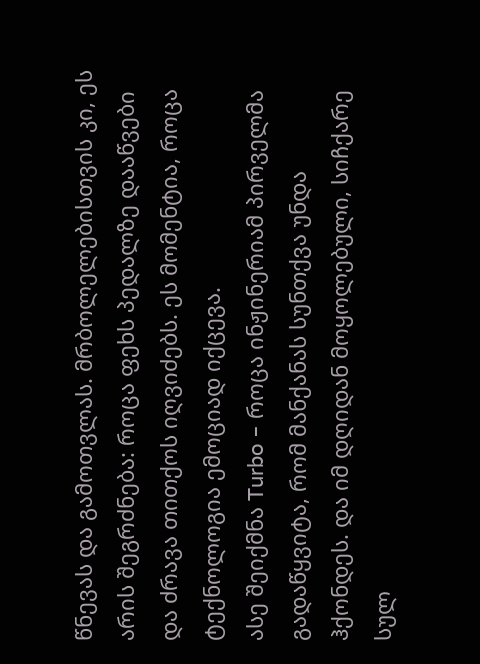წნევას და გამოთვლას. მრბოლელებისთვის კი, ეს არის შეგრძნება: როცა ფეხს პედალზე დააწვები და ძრავა თითქოს იღვიძებს. ეს მომენტია, როცა ტექნოლოგია ემოციად იქცევა.
ასე შეიქმნა Turbo – როცა ინჟინერიამ პირველმა გადაწყვიტა, რომ მანქანას სუნთქვა უნდა ჰქონდეს. და იმ დღიდან მოყოლებული, სიჩქარე სულ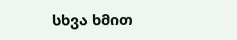სხვა ხმით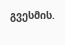გვესმის.